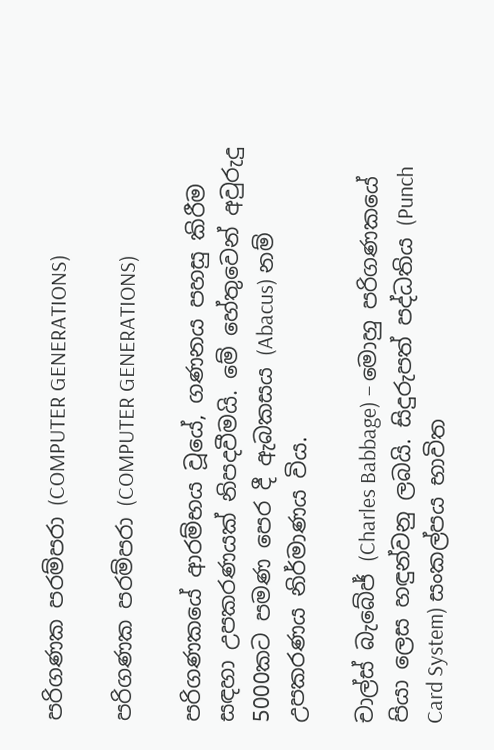පරිගණක පරම්පරා (COMPUTER GENERATIONS)

පරිගණක පරම්පරා (COMPUTER GENERATIONS)

පරිගණකයේ ආරම්භය වූයේ, ගණනය පහසු කිරීම සඳහා උපකරණයක් නිපදවීමයි. මේ හේතුවෙන් අවුරුදු 5000කට පමණ පෙර දී ඇබකසය (Abacus) නම් උපකරණය නිර්මාණය විය.

චාල්ස් බැබේජ් (Charles Babbage) – මොහු පරිගණකයේ පියා ලෙස හඳුන්වනු ලබයි. සිදුරුපත් පද්ධතිය (Punch Card System) සංකල්පය භාවිත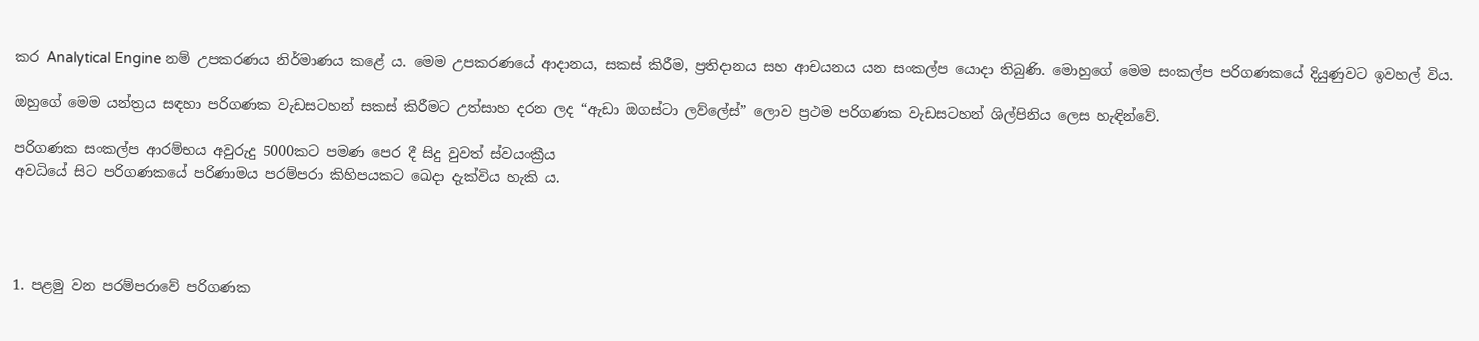කර Analytical Engine නම් උපකරණය නිර්මාණය කළේ ය. මෙම උපකරණයේ ආදානය, සකස් කිරීම, ප්‍රතිදානය සහ ආචයනය යන සංකල්ප යොදා තිබුණි. මොහුගේ මෙම සංකල්ප පරිගණකයේ දියුණුවට ඉවහල් විය.

ඔහුගේ මෙම යන්ත්‍රය සඳහා පරිගණක වැඩසටහන් සකස් කිරීමට උත්සාහ දරන ලද “ඇඩා ඔගස්ටා ලව්ලේස්” ලොව ප්‍රථම පරිගණක වැඩසටහන් ශිල්පිනිය ලෙස හැඳින්වේ.

පරිගණක සංකල්ප ආරම්භය අවුරුදු 5000කට පමණ පෙර දී සිදු වුවත් ස්වයංක්‍රීය
අවධියේ සිට පරිගණකයේ පරිණාමය පරම්පරා කිහිපයකට ඛෙදා දැක්විය හැකි ය.




1. පළමු වන පරම්පරාවේ පරිගණක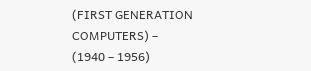(FIRST GENERATION COMPUTERS) –
(1940 – 1956)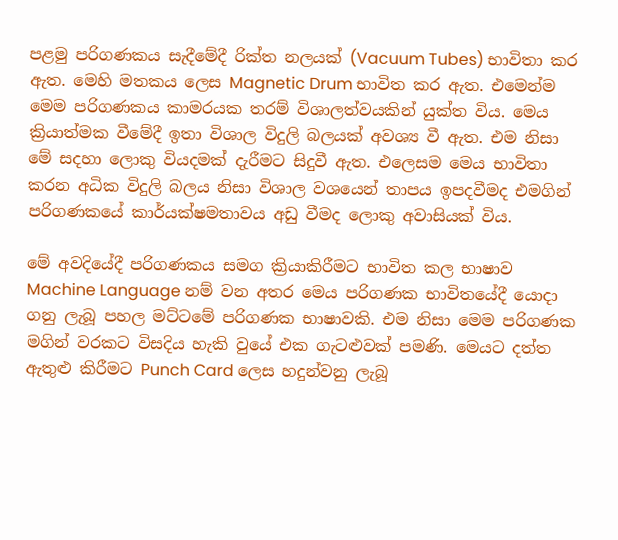පළමු පරිගණකය සැදීමේදී රික්ත නලයක් (Vacuum Tubes) භාවිතා කර ඇත. මෙහි මතකය ලෙස Magnetic Drum භාවිත කර ඇත. එමෙන්ම මෙම පරිගණකය කාමරයක තරම් විශාලත්වයකින් යුක්ත විය. මෙය ක්‍රියාත්මක වීමේදී ඉතා විශාල විදුලි බලයක් අවශ්‍ය වී ඇත. එම නිසා මේ සදහා ලොකු වියදමක් දැරීමට සිදුවී ඇත. එලෙසම මෙය භාවිතා කරන අධික විදුලි බලය නිසා විශාල වශයෙන් තාපය ඉපදවීමද එමගින් පරිගණකයේ කාර්යක්ෂමතාවය අඩු වීමද ලොකු අවාසියක් විය.

මේ අවදියේදී පරිගණකය සමග ක්‍රියාකිරීමට භාවිත කල භාෂාව Machine Language නම් වන අතර මෙය පරිගණක භාවිතයේදී යොදා ගනු ලැබූ පහල මට්ටමේ පරිගණක භාෂාවකි. එම නිසා මෙම පරිගණක මගින් වරකට විසදිය හැකි වුයේ එක ගැටළුවක් පමණි. මෙයට දත්ත ඇතුළු කිරීමට Punch Card ලෙස හදුන්වනු ලැබූ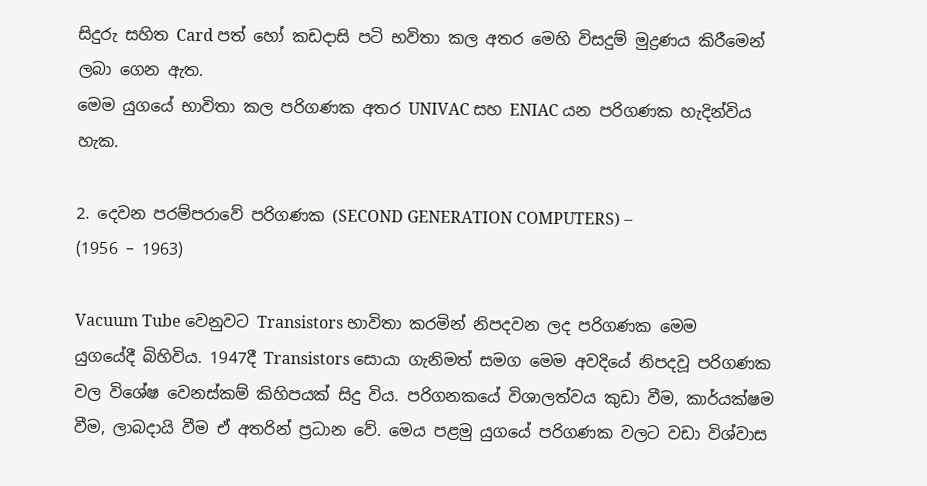සිදුරු සහිත Card පත් හෝ කඩදාසි පටි භවිතා කල අතර මෙහි විසදුම් මුද්‍රණය කිරීමෙන් ලබා ගෙන ඇත.
මෙම යුගයේ භාවිතා කල පරිගණක අතර UNIVAC සහ ENIAC යන පරිගණක හැදින්විය හැක.

2. දෙවන පරම්පරාවේ පරිගණක (SECOND GENERATION COMPUTERS) –
(1956 – 1963)

Vacuum Tube වෙනුවට Transistors භාවිතා කරමින් නිපදවන ලද පරිගණක මෙම යුගයේදී බිහිවිය. 1947දී Transistors සොයා ගැනිමත් සමග මෙම අවදියේ නිපදවූ පරිගණක වල විශේෂ වෙනස්කම් කිහිපයක් සිදු විය. පරිගනකයේ විශාලත්වය කුඩා වීම, කාර්යක්ෂම වීම, ලාබදායි වීම ඒ අතරින් ප්‍රධාන වේ. මෙය පළමු යුගයේ පරිගණක වලට වඩා විශ්වාස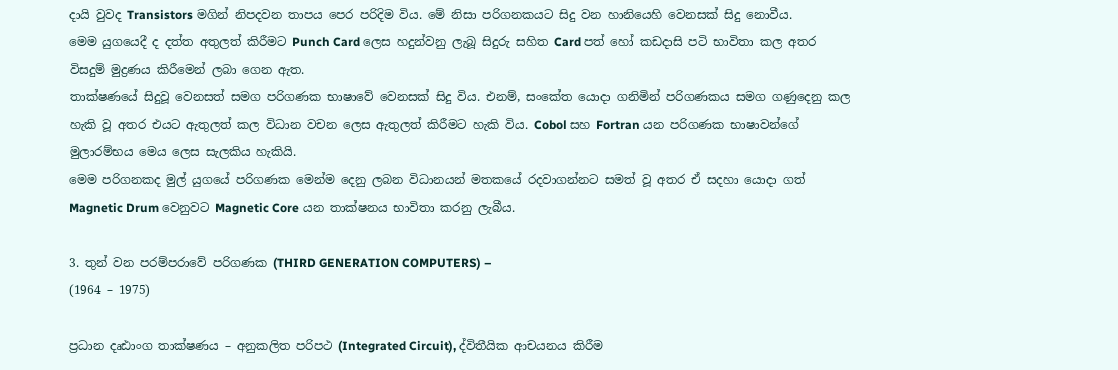දායි වුවද Transistors මගින් නිපදවන තාපය පෙර පරිදිම විය. මේ නිසා පරිගනකයට සිදු වන හානියෙහි වෙනසක් සිදු නොවීය.
මෙම යුගයෙදී ද දත්ත අතුලත් කිරීමට Punch Card ලෙස හදුන්වනු ලැබූ සිදුරු සහිත Card පත් හෝ කඩදාසි පටි භාවිතා කල අතර විසදුම් මුද්‍රණය කිරීමෙන් ලබා ගෙන ඇත.
තාක්ෂණයේ සිදුවූ වෙනසත් සමග පරිගණක භාෂාවේ වෙනසක් සිදු විය. එනම්, සංකේත යොදා ගනිමින් පරිගණකය සමග ගණුදෙනු කල හැකි වූ අතර එයට ඇතුලත් කල විධාන වචන ලෙස ඇතුලත් කිරීමට හැකි විය. Cobol සහ Fortran යන පරිගණක භාෂාවන්ගේ මුලාරම්භය මෙය ලෙස සැලකිය හැකියි.
මෙම පරිගනකද මුල් යුගයේ පරිගණක මෙන්ම දෙනු ලබන විධානයන් මතකයේ රදවාගන්නට සමත් වූ අතර ඒ සදහා යොදා ගත් Magnetic Drum වෙනුවට Magnetic Core යන තාක්ෂනය භාවිතා කරනු ලැබීය.

3. තුන් වන පරම්පරාවේ පරිගණක (THIRD GENERATION COMPUTERS) –
(1964 – 1975)

ප්‍රධාන දෘඪාංග තාක්ෂණය – අනුකලිත පරිපථ (Integrated Circuit), ද්විතීයික ආචයනය කිරීම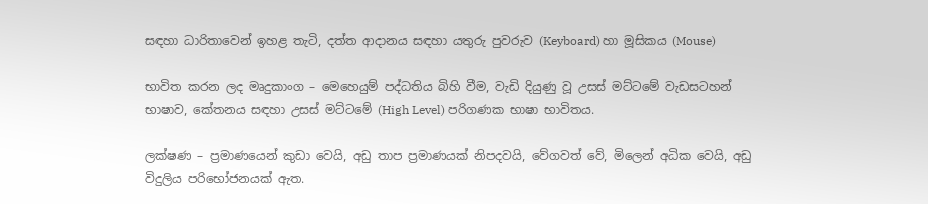සඳහා ධාරිතාවෙන් ඉහළ තැටි, දත්ත ආදානය සඳහා යතුරු පුවරුව (Keyboard) හා මූසිකය (Mouse)

භාවිත කරන ලද මෘදුකාංග – මෙහෙයුම් පද්ධතිය බිහි වීම, වැඩි දියුණු වූ උසස් මට්ටමේ වැඩසටහන් භාෂාව, කේතනය සඳහා උසස් මට්ටමේ (High Level) පරිගණක භාෂා භාවිතය.

ලක්ෂණ – ප්‍රමාණයෙන් කුඩා වෙයි, අඩු තාප ප්‍රමාණයක් නිපදවයි, වේගවත් වේ, මිලෙන් අධික වෙයි, අඩු විදුලිය පරිභෝජනයක් ඇත.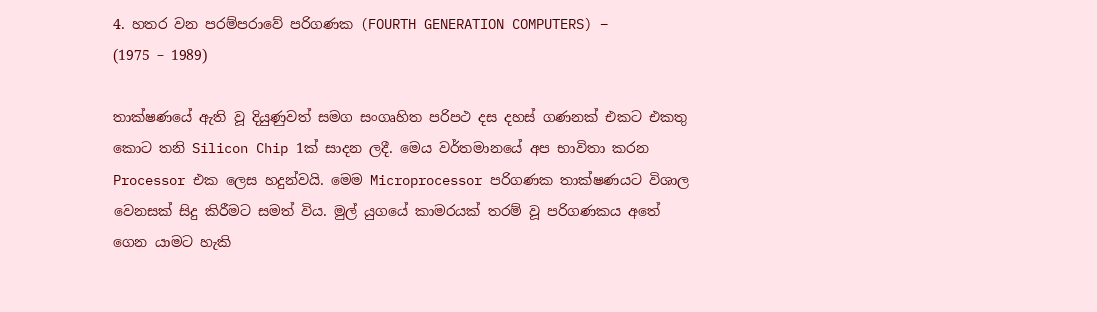4. හතර වන පරම්පරාවේ පරිගණක (FOURTH GENERATION COMPUTERS) –
(1975 – 1989)

තාක්ෂණයේ ඇති වූ දියුණුවත් සමග සංගෘහිත පරිපථ දස දහස් ගණනක් එකට එකතු කොට තනි Silicon Chip 1ක් සාදන ලදී. මෙය වර්තමානයේ අප භාවිතා කරන Processor එක ලෙස හදුන්වයි. මෙම Microprocessor පරිගණක තාක්ෂණයට විශාල වෙනසක් සිදු කිරීමට සමත් විය. මුල් යුගයේ කාමරයක් තරම් වූ පරිගණකය අතේ ගෙන යාමට හැකි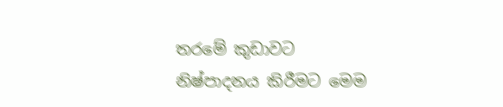තරමේ කුඩාවට නිෂ්පාදනය කිරීමට මෙම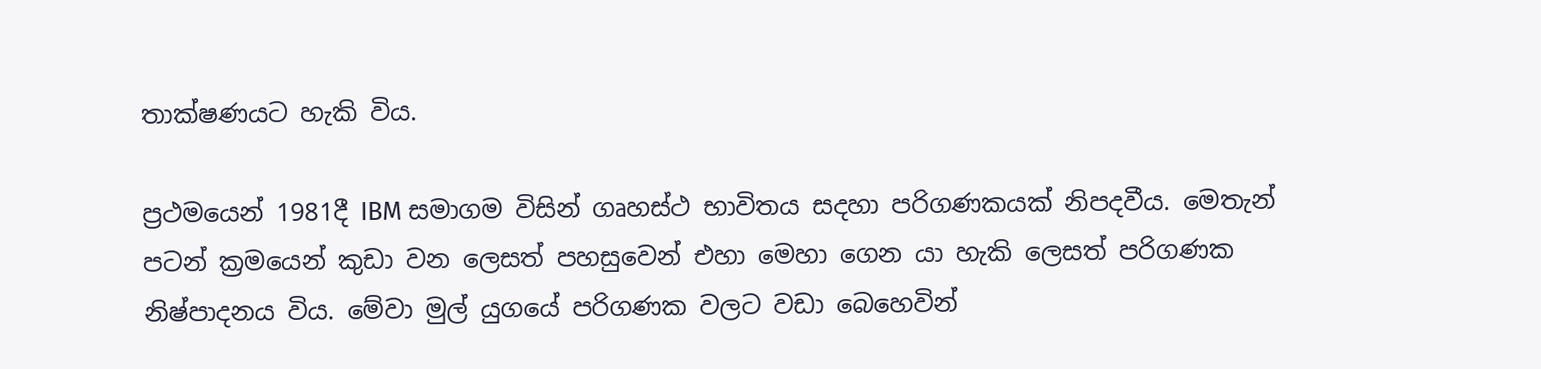තාක්ෂණයට හැකි විය.

ප්‍රථමයෙන් 1981දී IBM සමාගම විසින් ගෘහස්ථ භාවිතය සදහා පරිගණකයක් නිපදවීය. මෙතැන් පටන් ක්‍රමයෙන් කුඩා වන ලෙසත් පහසුවෙන් එහා මෙහා ගෙන යා හැකි ලෙසත් පරිගණක නිෂ්පාදනය විය. මේවා මුල් යුගයේ පරිගණක වලට වඩා බෙහෙවින්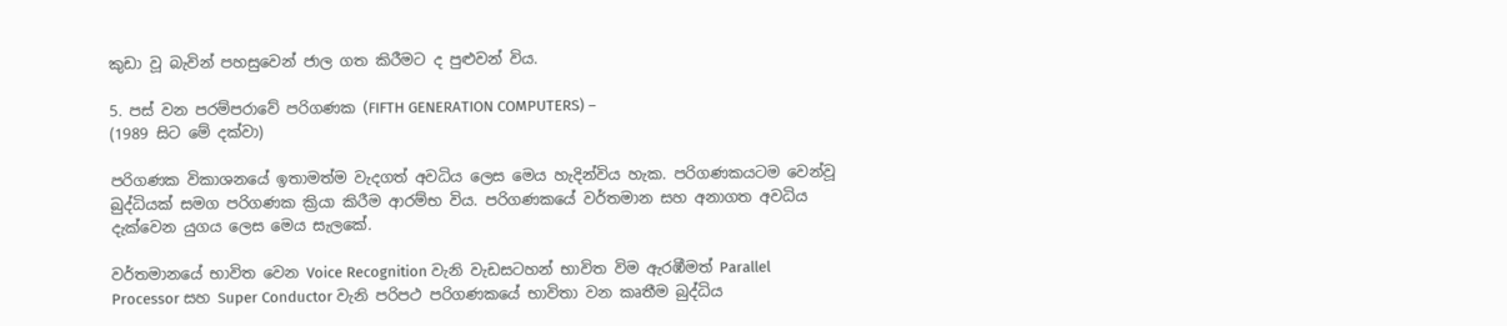කුඩා වූ බැවින් පහසුවෙන් ජාල ගත කිරීමට ද පුළුවන් විය.

5. පස් වන පරම්පරාවේ පරිගණක (FIFTH GENERATION COMPUTERS) –
(1989 සිට මේ දක්වා)

පරිගණක විකාශනයේ ඉතාමත්ම වැදගත් අවධිය ලෙස මෙය හැදින්විය හැක. පරිගණකයටම වෙන්වූ බුද්ධියක් සමග පරිගණක ක්‍රියා කිරීම ආරම්භ විය. පරිගණකයේ වර්තමාන සහ අනාගත අවධිය දැක්වෙන යුගය ලෙස මෙය සැලකේ.

වර්තමානයේ භාවිත වෙන Voice Recognition වැනි වැඩසටහන් භාවිත විම ඇරඹීමත් Parallel Processor සහ Super Conductor වැනි පරිපථ පරිගණකයේ භාවිතා වන කෘතීම බුද්ධිය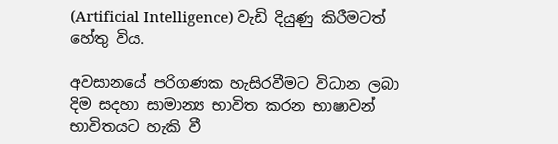(Artificial Intelligence) වැඩි දියුණු කිරීමටත් හේතු විය.

අවසානයේ පරිගණක හැසිරවීමට විධාන ලබා දිම සදහා සාමාන්‍ය භාවිත කරන භාෂාවන් භාවිතයට හැකි වී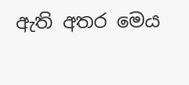ඇති අතර මෙය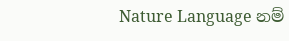Nature Language නම්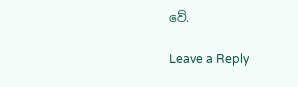වේ.

Leave a Reply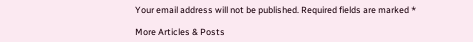Your email address will not be published. Required fields are marked *

More Articles & Posts